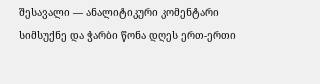შესავალი — ანალიტიკური კომენტარი
სიმსუქნე და ჭარბი წონა დღეს ერთ-ერთი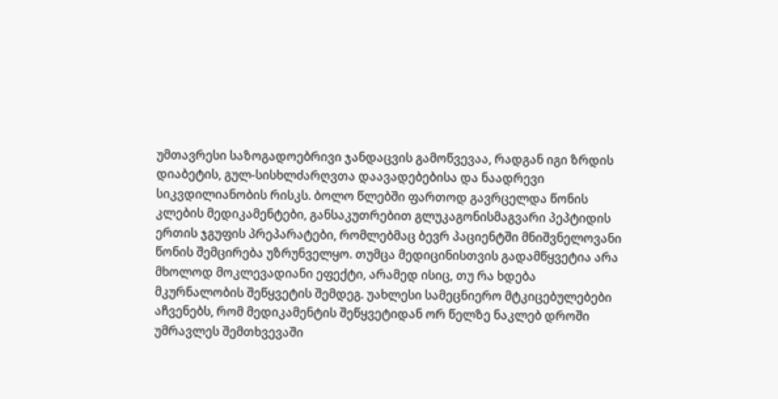უმთავრესი საზოგადოებრივი ჯანდაცვის გამოწვევაა, რადგან იგი ზრდის დიაბეტის, გულ-სისხლძარღვთა დაავადებებისა და ნაადრევი სიკვდილიანობის რისკს. ბოლო წლებში ფართოდ გავრცელდა წონის კლების მედიკამენტები, განსაკუთრებით გლუკაგონისმაგვარი პეპტიდის ერთის ჯგუფის პრეპარატები, რომლებმაც ბევრ პაციენტში მნიშვნელოვანი წონის შემცირება უზრუნველყო. თუმცა მედიცინისთვის გადამწყვეტია არა მხოლოდ მოკლევადიანი ეფექტი, არამედ ისიც, თუ რა ხდება მკურნალობის შეწყვეტის შემდეგ. უახლესი სამეცნიერო მტკიცებულებები აჩვენებს, რომ მედიკამენტის შეწყვეტიდან ორ წელზე ნაკლებ დროში უმრავლეს შემთხვევაში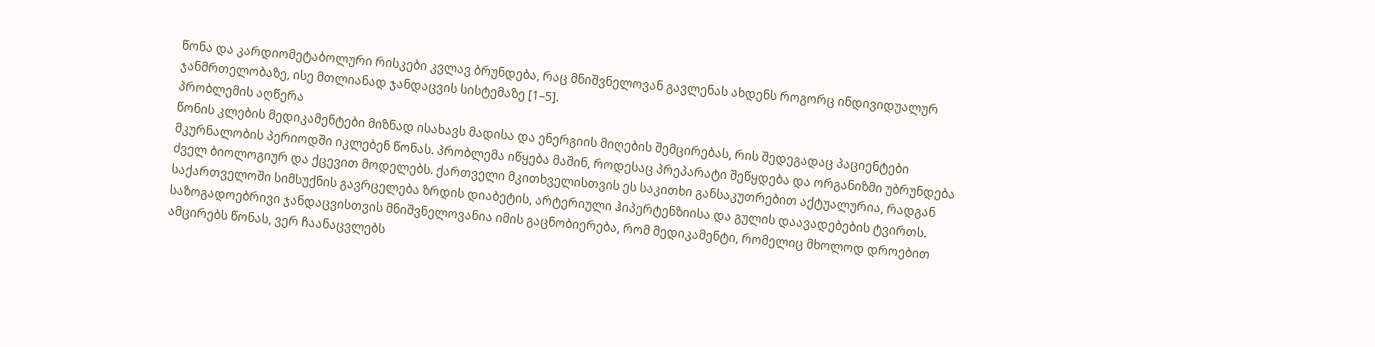წონა და კარდიომეტაბოლური რისკები კვლავ ბრუნდება, რაც მნიშვნელოვან გავლენას ახდენს როგორც ინდივიდუალურ ჯანმრთელობაზე, ისე მთლიანად ჯანდაცვის სისტემაზე [1–5].
პრობლემის აღწერა
წონის კლების მედიკამენტები მიზნად ისახავს მადისა და ენერგიის მიღების შემცირებას, რის შედეგადაც პაციენტები მკურნალობის პერიოდში იკლებენ წონას. პრობლემა იწყება მაშინ, როდესაც პრეპარატი შეწყდება და ორგანიზმი უბრუნდება ძველ ბიოლოგიურ და ქცევით მოდელებს. ქართველი მკითხველისთვის ეს საკითხი განსაკუთრებით აქტუალურია, რადგან საქართველოში სიმსუქნის გავრცელება ზრდის დიაბეტის, არტერიული ჰიპერტენზიისა და გულის დაავადებების ტვირთს. საზოგადოებრივი ჯანდაცვისთვის მნიშვნელოვანია იმის გაცნობიერება, რომ მედიკამენტი, რომელიც მხოლოდ დროებით ამცირებს წონას, ვერ ჩაანაცვლებს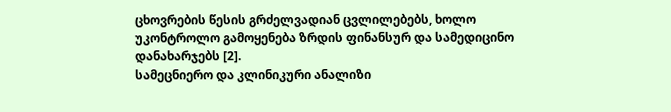ცხოვრების წესის გრძელვადიან ცვლილებებს, ხოლო უკონტროლო გამოყენება ზრდის ფინანსურ და სამედიცინო დანახარჯებს [2].
სამეცნიერო და კლინიკური ანალიზი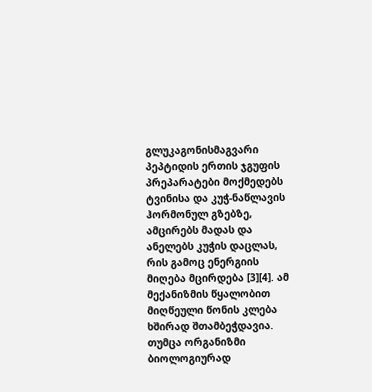გლუკაგონისმაგვარი პეპტიდის ერთის ჯგუფის პრეპარატები მოქმედებს ტვინისა და კუჭ-ნაწლავის ჰორმონულ გზებზე, ამცირებს მადას და ანელებს კუჭის დაცლას, რის გამოც ენერგიის მიღება მცირდება [3][4]. ამ მექანიზმის წყალობით მიღწეული წონის კლება ხშირად შთამბეჭდავია. თუმცა ორგანიზმი ბიოლოგიურად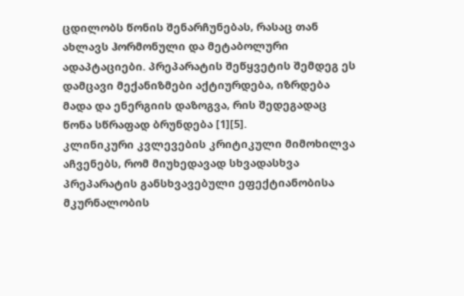ცდილობს წონის შენარჩუნებას, რასაც თან ახლავს ჰორმონული და მეტაბოლური ადაპტაციები. პრეპარატის შეწყვეტის შემდეგ ეს დამცავი მექანიზმები აქტიურდება, იზრდება მადა და ენერგიის დაზოგვა, რის შედეგადაც წონა სწრაფად ბრუნდება [1][5].
კლინიკური კვლევების კრიტიკული მიმოხილვა აჩვენებს, რომ მიუხედავად სხვადასხვა პრეპარატის განსხვავებული ეფექტიანობისა მკურნალობის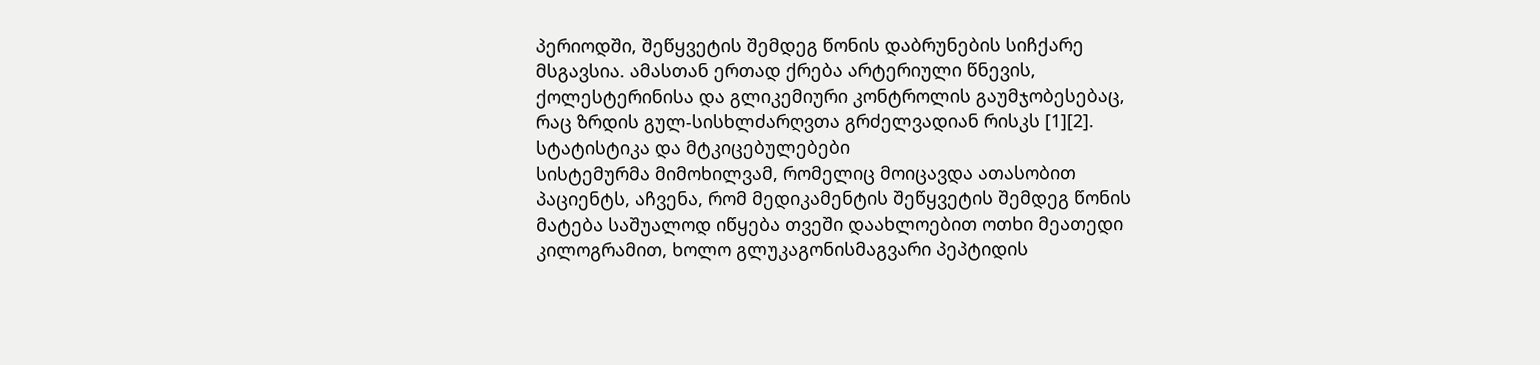პერიოდში, შეწყვეტის შემდეგ წონის დაბრუნების სიჩქარე მსგავსია. ამასთან ერთად ქრება არტერიული წნევის, ქოლესტერინისა და გლიკემიური კონტროლის გაუმჯობესებაც, რაც ზრდის გულ-სისხლძარღვთა გრძელვადიან რისკს [1][2].
სტატისტიკა და მტკიცებულებები
სისტემურმა მიმოხილვამ, რომელიც მოიცავდა ათასობით პაციენტს, აჩვენა, რომ მედიკამენტის შეწყვეტის შემდეგ წონის მატება საშუალოდ იწყება თვეში დაახლოებით ოთხი მეათედი კილოგრამით, ხოლო გლუკაგონისმაგვარი პეპტიდის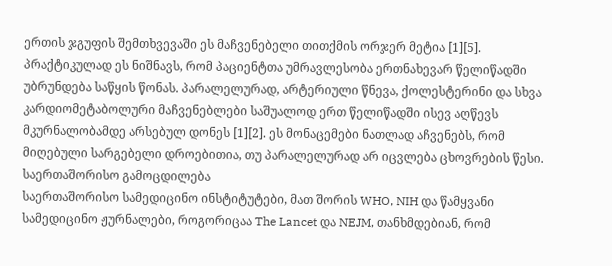ერთის ჯგუფის შემთხვევაში ეს მაჩვენებელი თითქმის ორჯერ მეტია [1][5]. პრაქტიკულად ეს ნიშნავს, რომ პაციენტთა უმრავლესობა ერთნახევარ წელიწადში უბრუნდება საწყის წონას. პარალელურად, არტერიული წნევა, ქოლესტერინი და სხვა კარდიომეტაბოლური მაჩვენებლები საშუალოდ ერთ წელიწადში ისევ აღწევს მკურნალობამდე არსებულ დონეს [1][2]. ეს მონაცემები ნათლად აჩვენებს, რომ მიღებული სარგებელი დროებითია, თუ პარალელურად არ იცვლება ცხოვრების წესი.
საერთაშორისო გამოცდილება
საერთაშორისო სამედიცინო ინსტიტუტები, მათ შორის WHO, NIH და წამყვანი სამედიცინო ჟურნალები, როგორიცაა The Lancet და NEJM, თანხმდებიან, რომ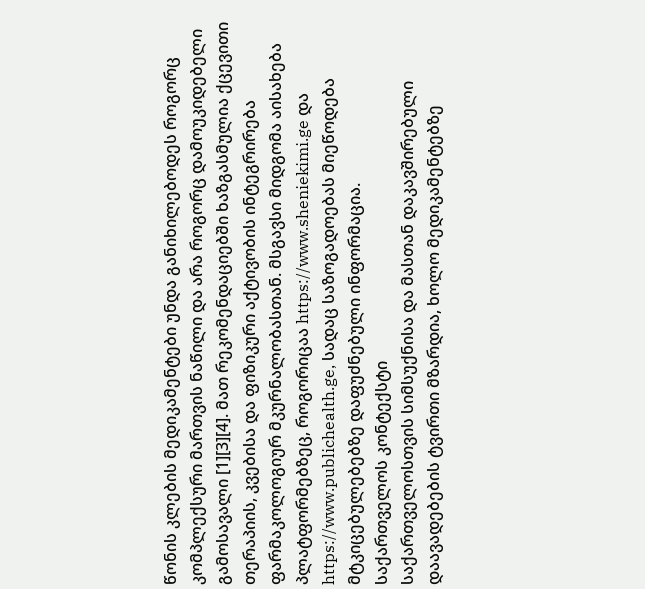წონის კლების მედიკამენტები უნდა განიხილებოდეს როგორც კომპლექსური მართვის ნაწილი და არა როგორც დამოუკიდებელი გამოსავალი [1][3][4]. მათ რეკომენდაციებში ხაზგასმულია ქცევითი თერაპიის, კვებისა და ფიზიკური აქტივობის ინტეგრირება ფარმაკოლოგიურ მკურნალობასთან. მსგავსი მიდგომა აისახება პლატფორმებზეც, როგორიცაა https://www.sheniekimi.ge და https://www.publichealth.ge, სადაც საზოგადოებას მიეწოდება მტკიცებულებებზე დაფუძნებული ინფორმაცია.
საქართველოს კონტექსტი
საქართველოსთვის სიმსუქნისა და მასთან დაკავშირებული დაავადებების ტვირთი მზარდია, ხოლო მედიკამენტებზე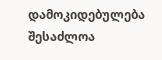დამოკიდებულება შესაძლოა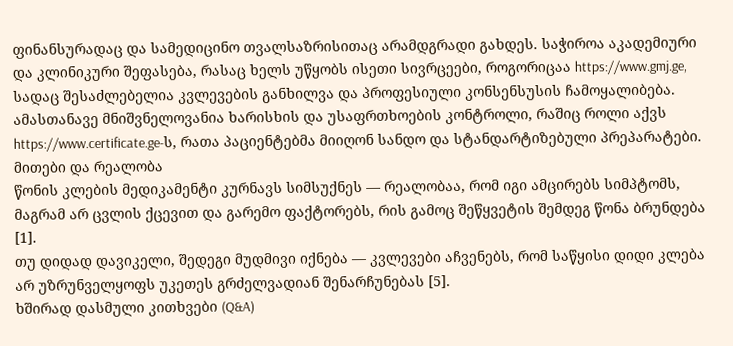ფინანსურადაც და სამედიცინო თვალსაზრისითაც არამდგრადი გახდეს. საჭიროა აკადემიური და კლინიკური შეფასება, რასაც ხელს უწყობს ისეთი სივრცეები, როგორიცაა https://www.gmj.ge, სადაც შესაძლებელია კვლევების განხილვა და პროფესიული კონსენსუსის ჩამოყალიბება. ამასთანავე მნიშვნელოვანია ხარისხის და უსაფრთხოების კონტროლი, რაშიც როლი აქვს https://www.certificate.ge-ს, რათა პაციენტებმა მიიღონ სანდო და სტანდარტიზებული პრეპარატები.
მითები და რეალობა
წონის კლების მედიკამენტი კურნავს სიმსუქნეს — რეალობაა, რომ იგი ამცირებს სიმპტომს, მაგრამ არ ცვლის ქცევით და გარემო ფაქტორებს, რის გამოც შეწყვეტის შემდეგ წონა ბრუნდება [1].
თუ დიდად დავიკელი, შედეგი მუდმივი იქნება — კვლევები აჩვენებს, რომ საწყისი დიდი კლება არ უზრუნველყოფს უკეთეს გრძელვადიან შენარჩუნებას [5].
ხშირად დასმული კითხვები (Q&A)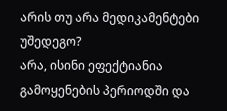არის თუ არა მედიკამენტები უშედეგო?
არა, ისინი ეფექტიანია გამოყენების პერიოდში და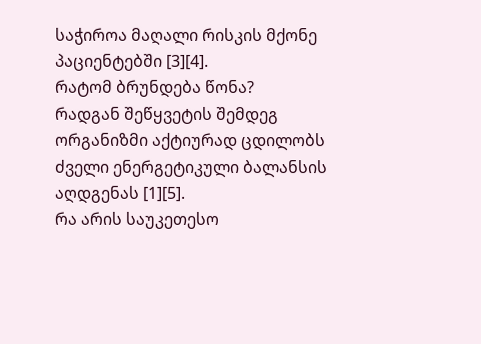საჭიროა მაღალი რისკის მქონე პაციენტებში [3][4].
რატომ ბრუნდება წონა?
რადგან შეწყვეტის შემდეგ ორგანიზმი აქტიურად ცდილობს ძველი ენერგეტიკული ბალანსის აღდგენას [1][5].
რა არის საუკეთესო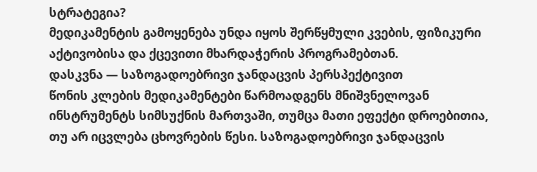სტრატეგია?
მედიკამენტის გამოყენება უნდა იყოს შერწყმული კვების, ფიზიკური აქტივობისა და ქცევითი მხარდაჭერის პროგრამებთან.
დასკვნა — საზოგადოებრივი ჯანდაცვის პერსპექტივით
წონის კლების მედიკამენტები წარმოადგენს მნიშვნელოვან ინსტრუმენტს სიმსუქნის მართვაში, თუმცა მათი ეფექტი დროებითია, თუ არ იცვლება ცხოვრების წესი. საზოგადოებრივი ჯანდაცვის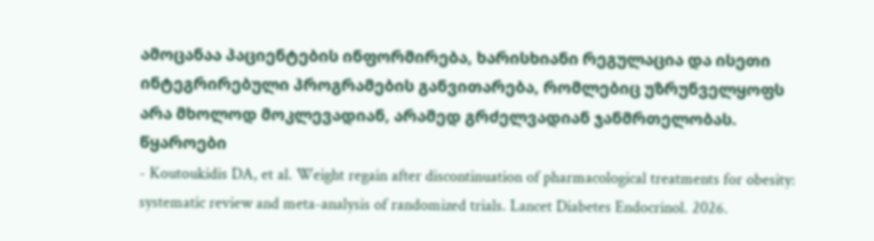ამოცანაა პაციენტების ინფორმირება, ხარისხიანი რეგულაცია და ისეთი ინტეგრირებული პროგრამების განვითარება, რომლებიც უზრუნველყოფს არა მხოლოდ მოკლევადიან, არამედ გრძელვადიან ჯანმრთელობას.
წყაროები
- Koutoukidis DA, et al. Weight regain after discontinuation of pharmacological treatments for obesity: systematic review and meta-analysis of randomized trials. Lancet Diabetes Endocrinol. 2026.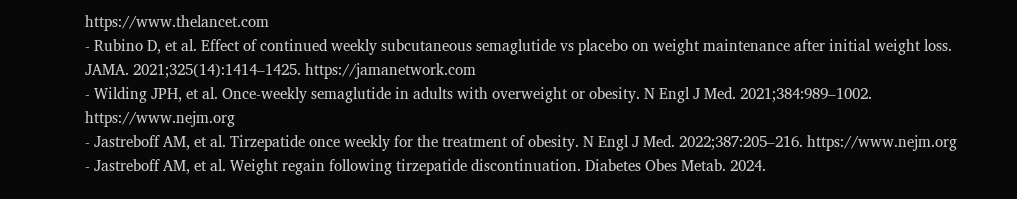https://www.thelancet.com
- Rubino D, et al. Effect of continued weekly subcutaneous semaglutide vs placebo on weight maintenance after initial weight loss. JAMA. 2021;325(14):1414–1425. https://jamanetwork.com
- Wilding JPH, et al. Once-weekly semaglutide in adults with overweight or obesity. N Engl J Med. 2021;384:989–1002. https://www.nejm.org
- Jastreboff AM, et al. Tirzepatide once weekly for the treatment of obesity. N Engl J Med. 2022;387:205–216. https://www.nejm.org
- Jastreboff AM, et al. Weight regain following tirzepatide discontinuation. Diabetes Obes Metab. 2024.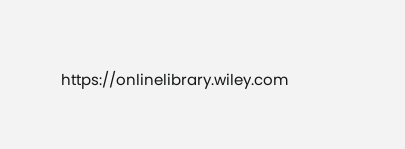https://onlinelibrary.wiley.com